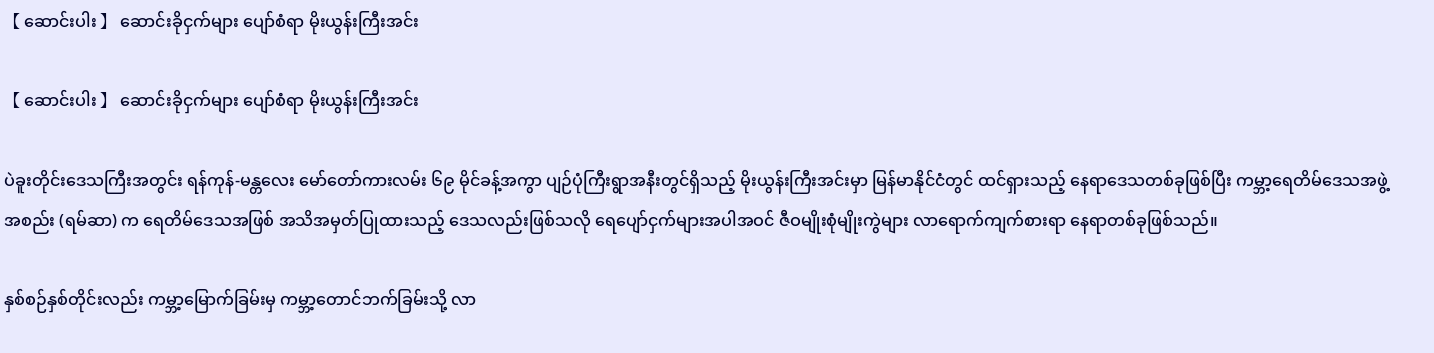【 ဆောင်းပါး 】 ဆောင်းခိုငှက်များ ပျော်စံရာ မိုးယွန်းကြီးအင်း

【 ဆောင်းပါး 】 ဆောင်းခိုငှက်များ ပျော်စံရာ မိုးယွန်းကြီးအင်း

ပဲခူးတိုင်းဒေသကြီးအတွင်း ရန်ကုန်-မန္တလေး မော်တော်ကားလမ်း ၆၉ မိုင်ခန့်အကွာ ပျဉ်ပုံကြီးရွာအနီးတွင်ရှိသည့် မိုးယွန်းကြီးအင်းမှာ မြန်မာနိုင်ငံတွင် ထင်ရှားသည့် နေရာဒေသတစ်ခုဖြစ်ပြီး ကမ္ဘာ့ရေတိမ်ဒေသအဖွဲ့အစည်း (ရမ်ဆာ) က ရေတိမ်ဒေသအဖြစ် အသိအမှတ်ပြုထားသည့် ဒေသလည်းဖြစ်သလို ရေပျော်ငှက်များအပါအဝင် ဇီဝမျိုးစုံမျိုးကွဲများ လာရောက်ကျက်စားရာ နေရာတစ်ခုဖြစ်သည်။

နှစ်စဉ်နှစ်တိုင်းလည်း ကမ္ဘာ့မြောက်ခြမ်းမှ ကမ္ဘာ့တောင်ဘက်ခြမ်းသို့ လာ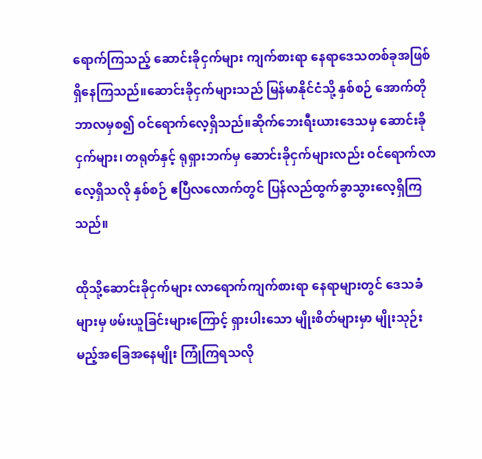ရောက်ကြသည့် ဆောင်းခိုငှက်များ ကျက်စားရာ နေရာဒေသတစ်ခုအဖြစ် ရှိနေကြသည်။ဆောင်းခိုငှက်များသည် မြန်မာနိုင်ငံသို့ နှစ်စဉ် အောက်တိုဘာလမှစ၍ ဝင်ရောက်လေ့ရှိသည်။ဆိုက်ဘေးရီးယားဒေသမှ ဆောင်းခိုငှက်များ၊ တရုတ်နှင့် ရုရှားဘက်မှ ဆောင်းခိုငှက်များလည်း ဝင်ရောက်လာလေ့ရှိသလို နှစ်စဉ် ဧပြီလလောက်တွင် ပြန်လည်ထွက်ခွာသွားလေ့ရှိကြသည်။

ထိုသို့ဆောင်းခိုငှက်များ လာရောက်ကျက်စားရာ နေရာများတွင် ဒေသခံများမှ ဖမ်းယူခြင်းများကြောင့် ရှားပါးသော မျိုးစိတ်များမှာ မျိုးသုဉ်းမည့်အခြေအနေမျိုး ကြုံကြရသလို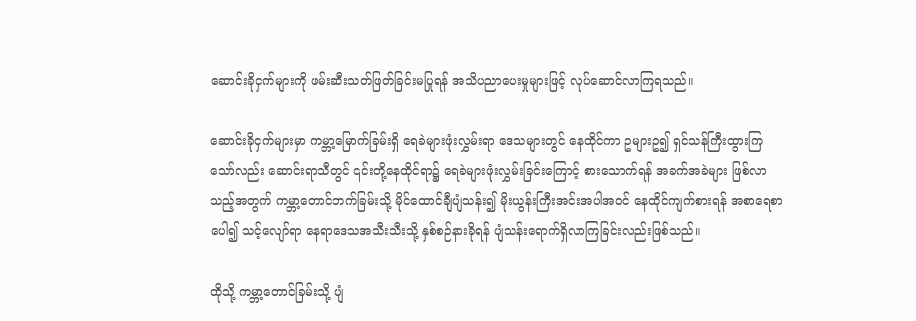ဆောင်းခိုငှက်များကို ဖမ်းဆီးသတ်ဖြတ်ခြင်းမပြုရန် အသိပညာပေးမှုများဖြင့် လုပ်ဆောင်လာကြရသည်။

ဆောင်းခိုငှက်များမှာ ကမ္ဘာ့မြောက်ခြမ်းရှိ ရေခဲများဖုံးလွှမ်းရာ ဒေသများတွင် နေထိုင်ကာ ဥများဥ၍ ရှင်သန်ကြီးထွားကြသော်လည်း ဆောင်းရာသီတွင် ၎င်းတို့နေထိုင်ရာ၌ ရေခဲများဖုံးလွှမ်းခြင်းကြောင့် စားသောက်ရန် အခက်အခဲများ ဖြစ်လာသည့်အတွက် ကမ္ဘာ့တောင်ဘက်ခြမ်းသို့ မိုင်ထောင်ချီပျံသန်း၍ မိုးယွန်းကြီးအင်းအပါအဝင် နေထိုင်ကျက်စားရန် အစာရေစာပေါ၍ သင့်လျော်ရာ နေရာဒေသအသီးသီးသို့ နှစ်စဉ်နားခိုရန် ပျံသန်းရောက်ရှိလာကြခြင်းလည်းဖြစ်သည်။

ထိုသို့ ကမ္ဘာ့တောင်ခြမ်းသို့ ပျံ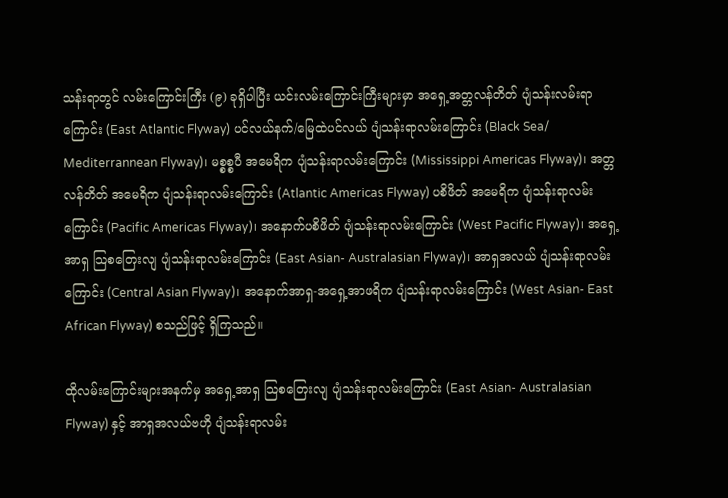သန်းရာတွင် လမ်းကြောင်းကြီး (၉) ခုရှိပါပြီး ယင်းလမ်းကြောင်းကြီးများမှာ အရှေ့အတ္တလန်တိတ် ပျံသန်းလမ်းရာကြောင်း (East Atlantic Flyway) ပင်လယ်နက်/မြေထဲပင်လယ် ပျံသန်းရာလမ်းကြောင်း (Black Sea/ Mediterrannean Flyway)၊ မစ္စစ္စပီ အမေရိက ပျံသန်းရာလမ်းကြောင်း (Mississippi Americas Flyway)၊ အတ္တလန်တိတ် အမေရိက ပျံသန်းရာလမ်းကြောင်း (Atlantic Americas Flyway) ပစိဖိတ် အမေရိက ပျံသန်းရာလမ်းကြောင်း (Pacific Americas Flyway)၊ အနောက်ပစိဖိတ် ပျံသန်းရာလမ်းကြောင်း (West Pacific Flyway)၊ အရှေ့အာရှ သြစတြေးလျ ပျံသန်းရာလမ်းကြောင်း (East Asian- Australasian Flyway)၊ အာရှအလယ် ပျံသန်းရာလမ်းကြောင်း (Central Asian Flyway)၊ အနောက်အာရှ-အရှေ့အာဖရိက ပျံသန်းရာလမ်းကြောင်း (West Asian- East African Flyway) စသည်ဖြင့် ရှိကြသည်။

ထိုလမ်းကြောင်းများအနက်မှ အရှေ့အာရှ သြစတြေးလျ ပျံသန်းရာလမ်းကြောင်း (East Asian- Australasian Flyway) နှင့် အာရှအလယ်ဗဟို ပျံသန်းရာလမ်း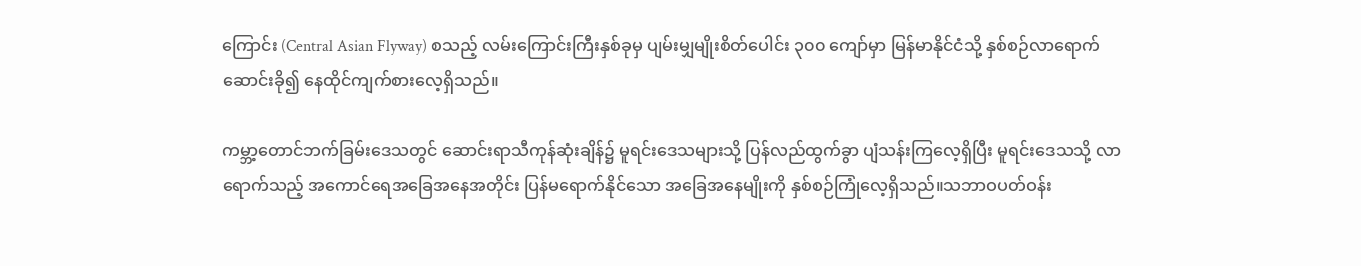ကြောင်း (Central Asian Flyway) စသည့် လမ်းကြောင်းကြီးနှစ်ခုမှ ပျမ်းမျှမျိုးစိတ်ပေါင်း ၃၀၀ ကျော်မှာ မြန်မာနိုင်ငံသို့ နှစ်စဉ်လာရောက် ဆောင်းခို၍ နေထိုင်ကျက်စားလေ့ရှိသည်။

ကမ္ဘာ့တောင်ဘက်ခြမ်းဒေသတွင် ဆောင်းရာသီကုန်ဆုံးချိန်၌ မူရင်းဒေသများသို့ ပြန်လည်ထွက်ခွာ ပျံသန်းကြလေ့ရှိပြီး မူရင်းဒေသသို့ လာရောက်သည့် အကောင်ရေအခြေအနေအတိုင်း ပြန်မရောက်နိုင်သော အခြေအနေမျိုးကို နှစ်စဉ်ကြုံလေ့ရှိသည်။သဘာဝပတ်ဝန်း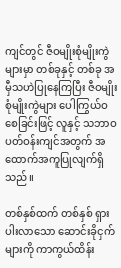ကျင်တွင် ဇီဝမျိုးစုံမျိုးကွဲများမှာ တစ်ခုနှင့် တစ်ခု အမှီသဟဲပြုနေကြပြီး ဇီဝမျိုးစုံမျိုးကွဲများ ပေါကြွယ်ဝစေခြင်းဖြင့် လူနှင့် သဘာဝပတ်ဝန်းကျင်အတွက် အထောက်အကူပြုလျက်ရှိသည်။

တစ်နှစ်ထက် တစ်နှစ် ရှားပါးလာသော ဆောင်းခိုငှက်များကို ကာကွယ်ထိန်း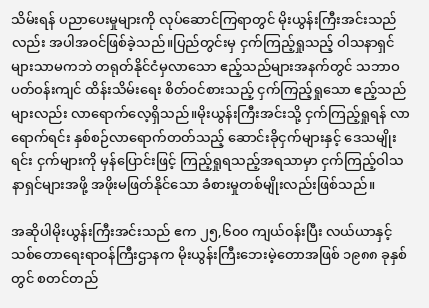သိမ်းရန် ပညာပေးမှုများကို လုပ်ဆောင်ကြရာတွင် မိုးယွန်းကြီးအင်းသည်လည်း အပါအဝင်ဖြစ်ခဲ့သည်။ပြည်တွင်းမှ ငှက်ကြည့်ရှုသည့် ဝါသနာရှင်များသာမကဘဲ တရုတ်နိုင်ငံမှလာသော ဧည့်သည်များအနက်တွင် သဘာဝပတ်ဝန်းကျင် ထိန်းသိမ်းရေး စိတ်ဝင်စားသည့် ငှက်ကြည့်ရှုသော ဧည့်သည်များလည်း လာရောက်လေ့ရှိသည်။မိုးယွန်းကြီးအင်းသို့ ငှက်ကြည့်ရှုရန် လာရောက်ရင်း နှစ်စဉ်လာရောက်တတ်သည့် ဆောင်းခိုငှက်များနှင့် ဒေသမျိုးရင်း ငှက်များကို မှန်ပြောင်းဖြင့် ကြည့်ရှုရသည့်အရသာမှာ ငှက်ကြည့်ဝါသနာရှင်များအဖို့ အဖိုးမဖြတ်နိုင်သော ခံစားမှုတစ်မျိုးလည်းဖြစ်သည်။

အဆိုပါမိုးယွန်းကြီးအင်းသည် ဧက ၂၅,၆၀၀ ကျယ်ဝန်းပြီး လယ်ယာနှင့် သစ်တောရေးရာဝန်ကြီးဌာနက မိုးယွန်းကြီးဘေးမဲ့တောအဖြစ် ၁၉၈၈ ခုနှစ်တွင် စတင်တည်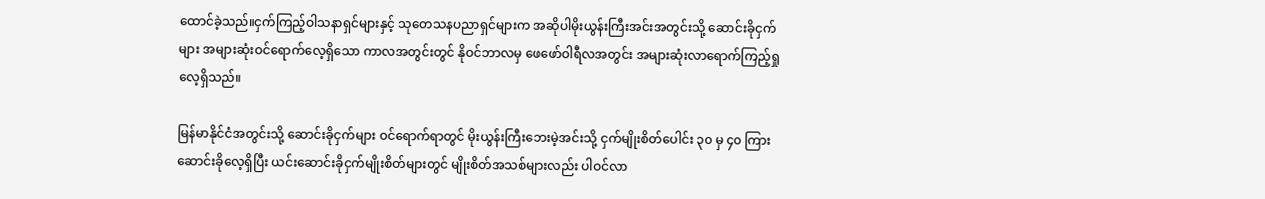ထောင်ခဲ့သည်။ငှက်ကြည့်ဝါသနာရှင်များနှင့် သုတေသနပညာရှင်များက အဆိုပါမိုးယွန်းကြီးအင်းအတွင်းသို့ ဆောင်းခိုငှက်များ အများဆုံးဝင်ရောက်လေ့ရှိသော ကာလအတွင်းတွင် နိုဝင်ဘာလမှ ဖေဖော်ဝါရီလအတွင်း အများဆုံးလာရောက်ကြည့်ရှုလေ့ရှိသည်။

မြန်မာနိုင်ငံအတွင်းသို့ ဆောင်းခိုငှက်များ ဝင်ရောက်ရာတွင် မိုးယွန်းကြီးဘေးမဲ့အင်းသို့ ငှက်မျိုးစိတ်ပေါင်း ၃၀ မှ ၄၀ ကြား ဆောင်းခိုလေ့ရှိပြီး ယင်းဆောင်းခိုငှက်မျိုးစိတ်များတွင် မျိုးစိတ်အသစ်များလည်း ပါဝင်လာ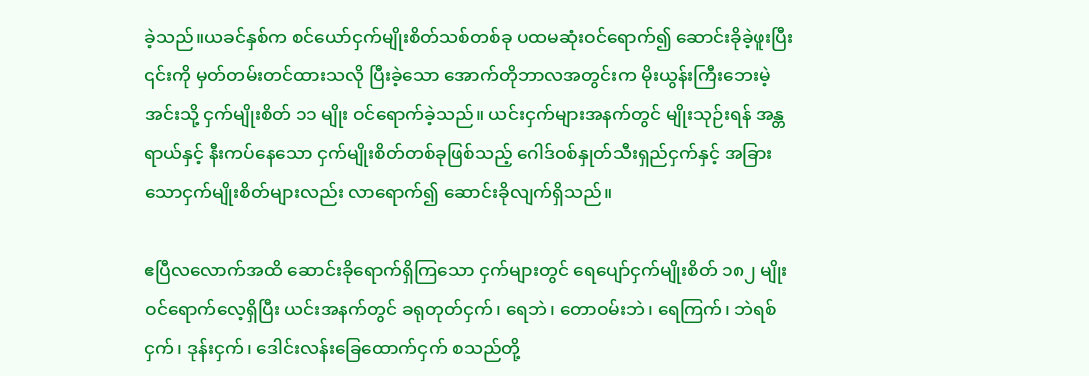ခဲ့သည်။ယခင်နှစ်က စင်ယော်ငှက်မျိုးစိတ်သစ်တစ်ခု ပထမဆုံးဝင်ရောက်၍ ဆောင်းခိုခဲ့ဖူးပြီး ၎င်းကို မှတ်တမ်းတင်ထားသလို ပြီးခဲ့သော အောက်တိုဘာလအတွင်းက မိုးယွန်းကြီးဘေးမဲ့အင်းသို့ ငှက်မျိုးစိတ် ၁၁ မျိုး ဝင်ရောက်ခဲ့သည်။ ယင်းငှက်များအနက်တွင် မျိုးသုဉ်းရန် အန္တရာယ်နှင့် နီးကပ်နေသော ငှက်မျိုးစိတ်တစ်ခုဖြစ်သည့် ဂေါဒ်ဝစ်နှုတ်သီးရှည်ငှက်နှင့် အခြားသောငှက်မျိုးစိတ်များလည်း လာရောက်၍ ဆောင်းခိုလျက်ရှိသည်။

ဧပြီလလောက်အထိ ဆောင်းခိုရောက်ရှိကြသော ငှက်များတွင် ရေပျော်ငှက်မျိုးစိတ် ၁၈၂ မျိုး ဝင်ရောက်လေ့ရှိပြီး ယင်းအနက်တွင် ခရုတုတ်ငှက်၊ ရေဘဲ၊ တောဝမ်းဘဲ၊ ရေကြက်၊ ဘဲရစ်ငှက်၊ ဒုန်းငှက်၊ ဒေါင်းလန်းခြေထောက်ငှက် စသည်တို့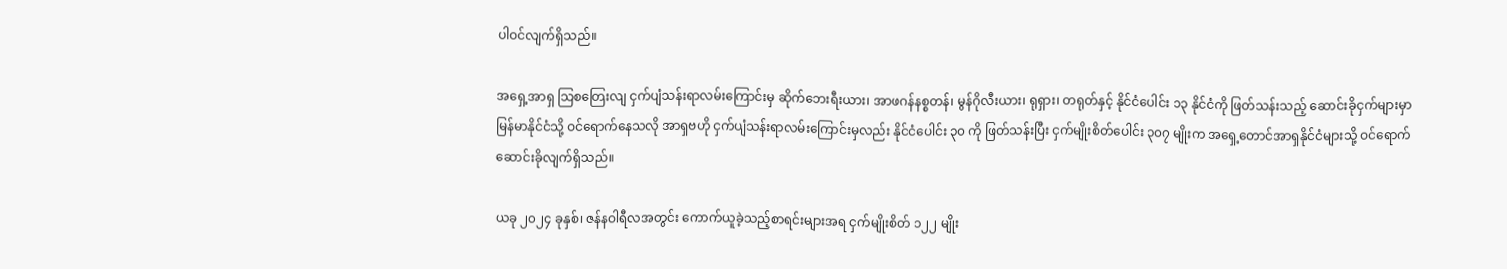ပါဝင်လျက်ရှိသည်။

အရှေ့အာရှ သြစတြေးလျ ငှက်ပျံသန်းရာလမ်းကြောင်းမှ ဆိုက်ဘေးရီးယား၊ အာဖဂန်နစ္စတန်၊ မွန်ဂိုလီးယား၊ ရုရှား၊ တရုတ်နှင့် နိုင်ငံပေါင်း ၁၃ နိုင်ငံကို ဖြတ်သန်းသည့် ဆောင်းခိုငှက်များမှာ မြန်မာနိုင်ငံသို့ ဝင်ရောက်နေသလို အာရှဗဟို ငှက်ပျံသန်းရာလမ်းကြောင်းမှလည်း နိုင်ငံပေါင်း ၃၀ ကို ဖြတ်သန်းပြီး ငှက်မျိုးစိတ်ပေါင်း ၃၀၇ မျိုးက အရှေ့တောင်အာရှနိုင်ငံများသို့ ဝင်ရောက် ဆောင်းခိုလျက်ရှိသည်။

ယခု ၂၀၂၄ ခုနှစ်၊ ဇန်နဝါရီလအတွင်း ကောက်ယူခဲ့သည့်စာရင်းများအရ ငှက်မျိုးစိတ် ၁၂၂ မျိုး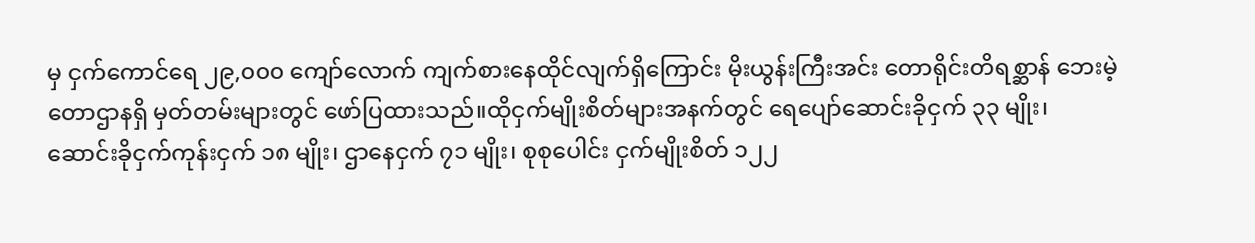မှ ငှက်ကောင်ရေ ၂၉,၀၀၀ ကျော်လောက် ကျက်စားနေထိုင်လျက်ရှိကြောင်း မိုးယွန်းကြီးအင်း တောရိုင်းတိရစ္ဆာန် ဘေးမဲ့တောဌာနရှိ မှတ်တမ်းများတွင် ဖော်ပြထားသည်။ထိုငှက်မျိုးစိတ်များအနက်တွင် ရေပျော်ဆောင်းခိုငှက် ၃၃ မျိုး၊ ဆောင်းခိုငှက်ကုန်းငှက် ၁၈ မျိုး၊ ဌာနေငှက် ၇၁ မျိုး၊ စုစုပေါင်း ငှက်မျိုးစိတ် ၁၂၂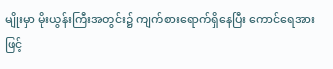မျိုးမှာ မိုးယွန်းကြီးအတွင်း၌ ကျက်စားရောက်ရှိနေပြီး ကောင်ရေအားဖြင့်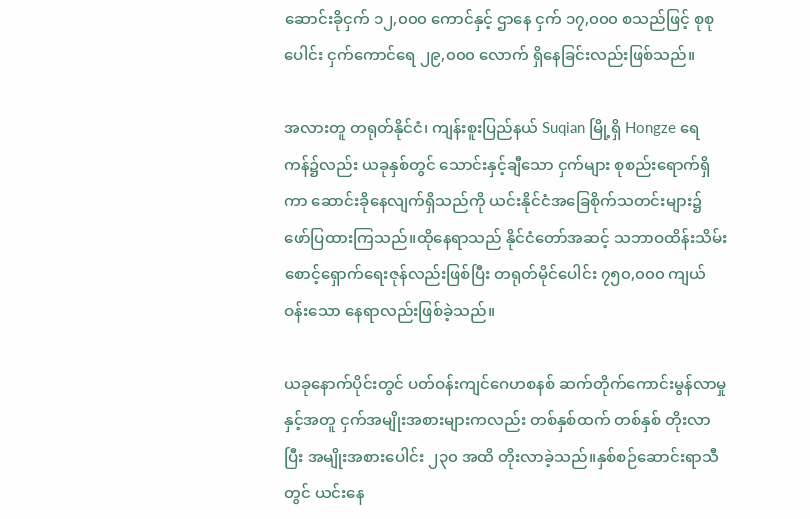ဆောင်းခိုငှက် ၁၂,၀၀၀ ကောင်နှင့် ဌာနေ ငှက် ၁၇,၀၀၀ စသည်ဖြင့် စုစုပေါင်း ငှက်ကောင်ရေ ၂၉,၀၀၀ လောက် ရှိနေခြင်းလည်းဖြစ်သည်။

အလားတူ တရုတ်နိုင်ငံ၊ ကျန်းစူးပြည်နယ် Suqian မြို့ရှိ Hongze ရေကန်၌လည်း ယခုနှစ်တွင် သောင်းနှင့်ချီသော ငှက်များ စုစည်းရောက်ရှိကာ ဆောင်းခိုနေလျက်ရှိသည်ကို ယင်းနိုင်ငံအခြေစိုက်သတင်းများ၌ ဖော်ပြထားကြသည်။ထိုနေရာသည် နိုင်ငံတော်အဆင့် သဘာဝထိန်းသိမ်းစောင့်ရှောက်ရေးဇုန်လည်းဖြစ်ပြီး တရုတ်မိုင်ပေါင်း ၇၅၀,၀၀၀ ကျယ်ဝန်းသော နေရာလည်းဖြစ်ခဲ့သည်။

ယခုနောက်ပိုင်းတွင် ပတ်ဝန်းကျင်ဂေဟစနစ် ဆက်တိုက်ကောင်းမွန်လာမှုနှင့်အတူ ငှက်အမျိုးအစားများကလည်း တစ်နှစ်ထက် တစ်နှစ် တိုးလာပြီး အမျိုးအစားပေါင်း ၂၃၀ အထိ တိုးလာခဲ့သည်။နှစ်စဉ်ဆောင်းရာသီတွင် ယင်းနေ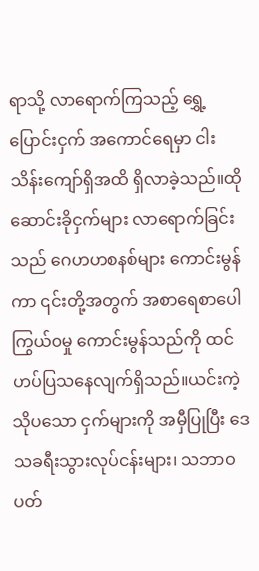ရာသို့ လာရောက်ကြသည့် ရွှေ့ပြောင်းငှက် အကောင်ရေမှာ ငါးသိန်းကျော်ရှိအထိ ရှိလာခဲ့သည်။ထိုဆောင်းခိုငှက်များ လာရောက်ခြင်းသည် ဂေဟဟစနစ်များ ကောင်းမွန်ကာ ၎င်းတို့အတွက် အစာရေစာပေါကြွယ်၀မှု ကောင်းမွန်သည်ကို ထင်ဟပ်ပြသနေလျက်ရှိသည်။ယင်းကဲ့သိုပသော ငှက်များကို အမှီပြုပြီး ဒေသခရီးသွားလုပ်ငန်းများ၊ သဘာဝပတ်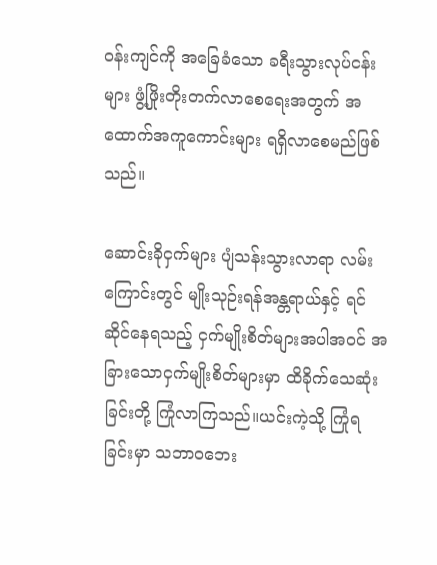ဝန်းကျင်ကို အခြေခံသော ခရီးသွားလုပ်ငန်းများ ဖွံ့ဖြိုးတိုးတက်လာစေရေးအတွက် အထောက်အကူကောင်းများ ရရှိလာစေမည်ဖြစ်သည်။

ဆောင်းခိုငှက်များ ပျံသန်းသွားလာရာ လမ်းကြောင်းတွင် မျိုးသုဉ်းရန်အန္တရာယ်နှင့် ရင်ဆိုင်နေရသည့် ငှက်မျိုးစိတ်များအပါအဝင် အခြားသောငှက်မျိုးစိတ်များမှာ ထိခိုက်သေဆုံးခြင်းတို့ ကြုံလာကြသည်။ယင်းကဲ့သို့ ကြုံရခြင်းမှာ သဘာဝဘေး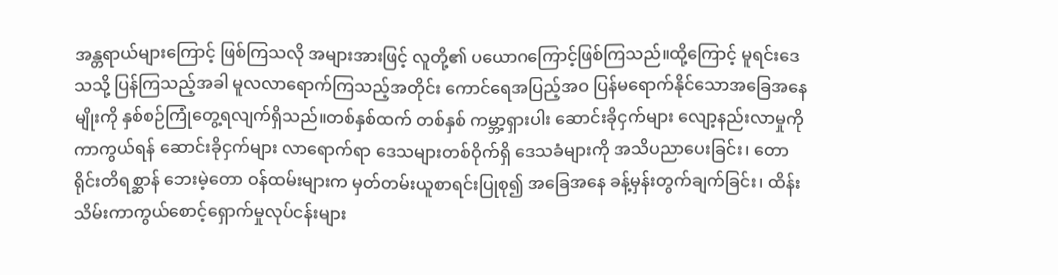အန္တရာယ်များကြောင့် ဖြစ်ကြသလို အများအားဖြင့် လူတို့၏ ပယောဂကြောင့်ဖြစ်ကြသည်။ထို့ကြောင့် မူရင်းဒေသသို့ ပြန်ကြသည့်အခါ မူလလာရောက်ကြသည့်အတိုင်း ကောင်ရေအပြည့်အဝ ပြန်မရောက်နိုင်သောအခြေအနေမျိုးကို နှစ်စဉ်ကြုံတွေ့ရလျက်ရှိသည်။တစ်နှစ်ထက် တစ်နှစ် ကမ္ဘာ့ရှားပါး ဆောင်းခိုငှက်များ လျော့နည်းလာမှုကို ကာကွယ်ရန် ဆောင်းခိုငှက်များ လာရောက်ရာ ဒေသများတစ်ဝိုက်ရှိ ဒေသခံများကို အသိပညာပေးခြင်း၊ တောရိုင်းတိရစ္ဆာန် ဘေးမဲ့တော ဝန်ထမ်းများက မှတ်တမ်းယူစာရင်းပြုစု၍ အခြေအနေ ခန့်မှန်းတွက်ချက်ခြင်း၊ ထိန်းသိမ်းကာကွယ်စောင့်ရှောက်မှုလုပ်ငန်းများ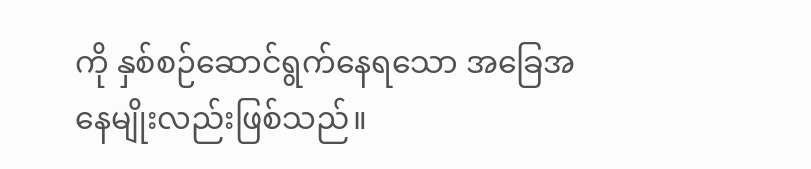ကို နှစ်စဉ်ဆောင်ရွက်နေရသော အခြေအနေမျိုးလည်းဖြစ်သည်။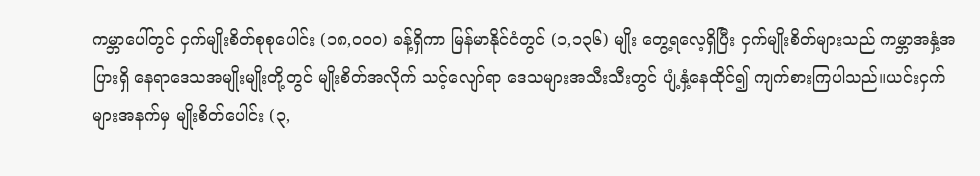ကမ္ဘာပေါ်တွင် ငှက်မျိုးစိတ်စုစုပေါင်း (၁၈,၀၀၀) ခန့်ရှိကာ မြန်မာနိုင်ငံတွင် (၁,၁၃၆) မျိုး တွေ့ရလေ့ရှိပြီး ငှက်မျိုးစိတ်များသည် ကမ္ဘာအနှံ့အပြားရှိ နေရာဒေသအမျိုးမျိုးတို့တွင် မျိုးစိတ်အလိုက် သင့်လျော်ရာ ဒေသများအသီးသီးတွင် ပျံ့နှံ့နေထိုင်၍ ကျက်စားကြပါသည်။ယင်းငှက်များအနက်မှ မျိုးစိတ်ပေါင်း (၃,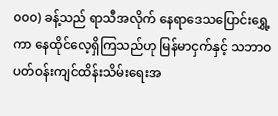၀၀၀) ခန့်သည် ရာသီအလိုက် နေရာဒေသပြောင်းရွှေ့ကာ နေထိုင်လေ့ရှိကြသည်ဟု မြန်မာငှက်နှင့် သဘာဝပတ်ဝန်းကျင်ထိန်းသိမ်းရေးအ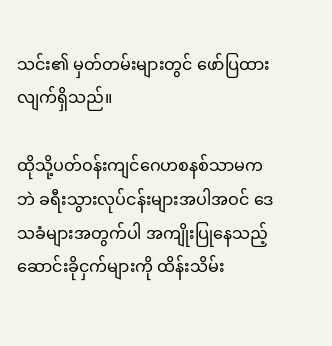သင်း၏ မှတ်တမ်းများတွင် ဖော်ပြထားလျက်ရှိသည်။

ထိုသို့ပတ်ဝန်းကျင်ဂေဟစနစ်သာမကဘဲ ခရီးသွားလုပ်ငန်းများအပါအဝင် ဒေသခံများအတွက်ပါ အကျိုးပြုနေသည့် ဆောင်းခိုငှက်များကို ထိန်းသိမ်း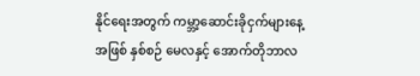နိုင်ရေးအတွက် ကမ္ဘာ့ဆောင်းခိုငှက်များနေ့အဖြစ် နှစ်စဉ် မေလနှင့် အောက်တိုဘာလ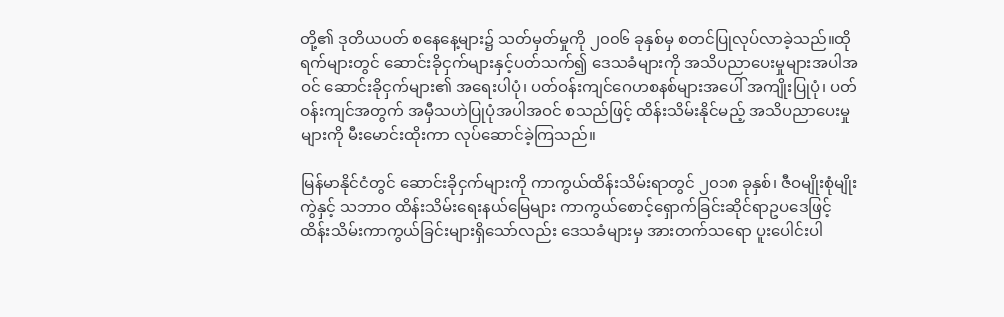တို့၏ ဒုတိယပတ် စနေနေ့များ၌ သတ်မှတ်မှုကို ၂၀၀၆ ခုနှစ်မှ စတင်ပြုလုပ်လာခဲ့သည်။ထိုရက်များတွင် ဆောင်းခိုငှက်များနှင့်ပတ်သက်၍ ဒေသခံများကို အသိပညာပေးမှုများအပါအဝင် ဆောင်းခိုငှက်များ၏ အရေးပါပုံ၊ ပတ်ဝန်းကျင်ဂေဟစနစ်များအပေါ် အကျိုးပြုပုံ၊ ပတ်ဝန်းကျင်အတွက် အမှီသဟဲပြုပုံအပါအဝင် စသည်ဖြင့် ထိန်းသိမ်းနိုင်မည့် အသိပညာပေးမှုများကို မီးမောင်းထိုးကာ လုပ်ဆောင်ခဲ့ကြသည်။

မြန်မာနိုင်ငံတွင် ဆောင်းခိုငှက်များကို ကာကွယ်ထိန်းသိမ်းရာတွင် ၂၀၁၈ ခုနှစ်၊ ဇီဝမျိုးစုံမျိုးကွဲနှင့် သဘာဝ ထိန်းသိမ်းရေးနယ်မြေများ ကာကွယ်စောင့်ရှောက်ခြင်းဆိုင်ရာဥပဒေဖြင့် ထိန်းသိမ်းကာကွယ်ခြင်းများရှိသော်လည်း ဒေသခံများမှ အားတက်သရော ပူးပေါင်းပါ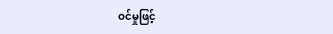ဝင်မှုဖြင့်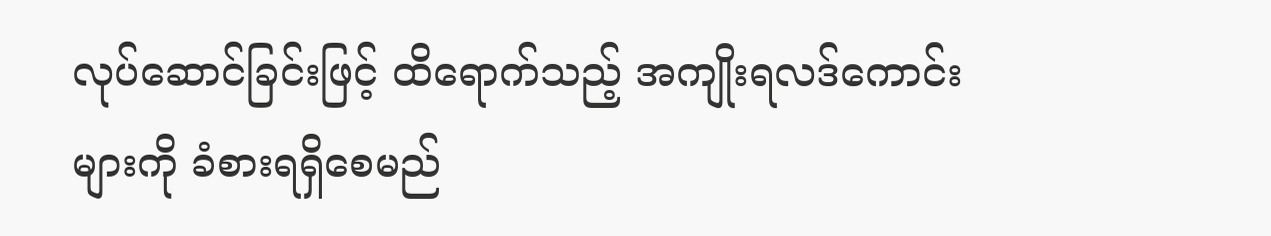လုပ်ဆောင်ခြင်းဖြင့် ထိရောက်သည့် အကျိုးရလဒ်ကောင်းများကို ခံစားရရှိစေမည်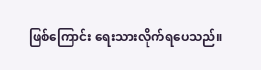ဖြစ်ကြောင်း ရေးသားလိုက်ရပေသည်။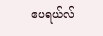ဧပရယ်လ်